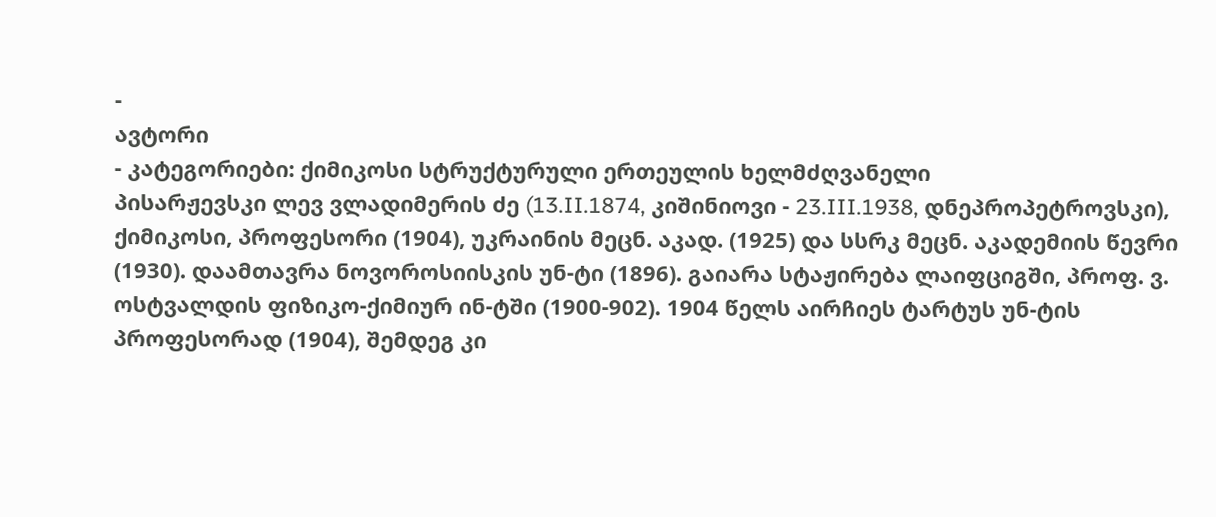-
ავტორი
- კატეგორიები: ქიმიკოსი სტრუქტურული ერთეულის ხელმძღვანელი
პისარჟევსკი ლევ ვლადიმერის ძე (13.II.1874, კიშინიოვი - 23.III.1938, დნეპროპეტროვსკი), ქიმიკოსი, პროფესორი (1904), უკრაინის მეცნ. აკად. (1925) და სსრკ მეცნ. აკადემიის წევრი (1930). დაამთავრა ნოვოროსიისკის უნ-ტი (1896). გაიარა სტაჟირება ლაიფციგში, პროფ. ვ. ოსტვალდის ფიზიკო-ქიმიურ ინ-ტში (1900-902). 1904 წელს აირჩიეს ტარტუს უნ-ტის პროფესორად (1904), შემდეგ კი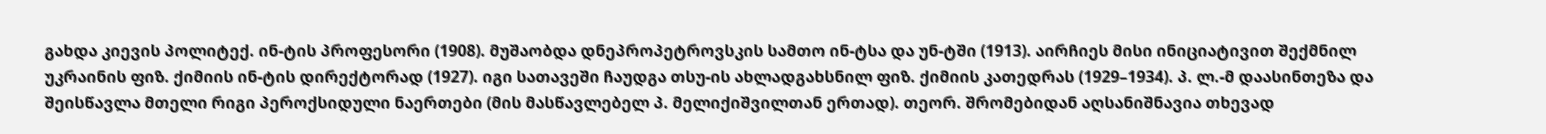გახდა კიევის პოლიტექ. ინ-ტის პროფესორი (1908). მუშაობდა დნეპროპეტროვსკის სამთო ინ-ტსა და უნ-ტში (1913). აირჩიეს მისი ინიციატივით შექმნილ უკრაინის ფიზ. ქიმიის ინ-ტის დირექტორად (1927). იგი სათავეში ჩაუდგა თსუ-ის ახლადგახსნილ ფიზ. ქიმიის კათედრას (1929–1934). პ. ლ.-მ დაასინთეზა და შეისწავლა მთელი რიგი პეროქსიდული ნაერთები (მის მასწავლებელ პ. მელიქიშვილთან ერთად). თეორ. შრომებიდან აღსანიშნავია თხევად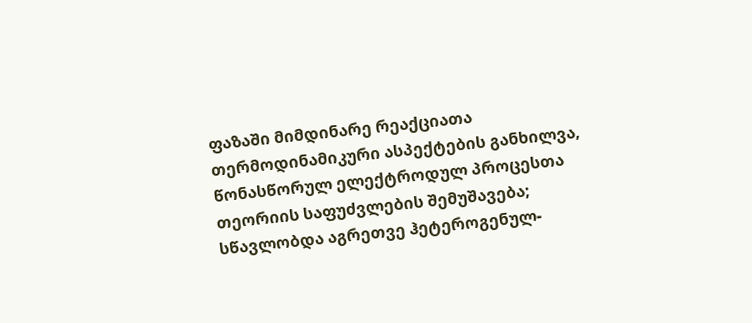ფაზაში მიმდინარე რეაქციათა თერმოდინამიკური ასპექტების განხილვა, წონასწორულ ელექტროდულ პროცესთა თეორიის საფუძვლების შემუშავება; სწავლობდა აგრეთვე ჰეტეროგენულ-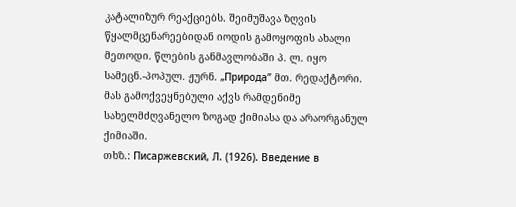კატალიზურ რეაქციებს. შეიმუშავა ზღვის წყალმცენარეებიდან იოდის გამოყოფის ახალი მეთოდი. წლების განმავლობაში პ. ლ. იყო სამეცნ.-პოპულ. ჟურნ. „Природа” მთ. რედაქტორი. მას გამოქვეყნებული აქვს რამდენიმე სახელმძღვანელო ზოგად ქიმიასა და არაორგანულ ქიმიაში.
თხზ.: Писаржевский, Л. (1926). Введение в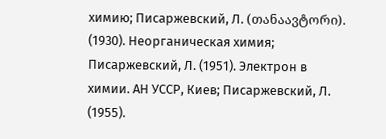химию; Писаржевский, Л. (თანაავტორი). (1930). Неорганическая химия; Писаржевский, Л. (1951). Электрон в химии. АН УССР, Киев; Писаржевский, Л. (1955).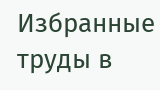Избранные труды в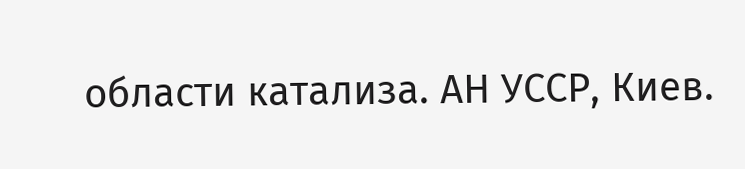области катализа. АН УССР, Киев.